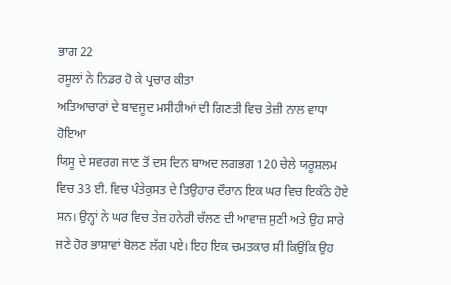ਭਾਗ 22
ਰਸੂਲਾਂ ਨੇ ਨਿਡਰ ਹੋ ਕੇ ਪ੍ਰਚਾਰ ਕੀਤਾ
ਅਤਿਆਚਾਰਾਂ ਦੇ ਬਾਵਜੂਦ ਮਸੀਹੀਆਂ ਦੀ ਗਿਣਤੀ ਵਿਚ ਤੇਜ਼ੀ ਨਾਲ ਵਾਧਾ ਹੋਇਆ
ਯਿਸੂ ਦੇ ਸਵਰਗ ਜਾਣ ਤੋਂ ਦਸ ਦਿਨ ਬਾਅਦ ਲਗਭਗ 120 ਚੇਲੇ ਯਰੂਸ਼ਲਮ ਵਿਚ 33 ਈ. ਵਿਚ ਪੰਤੇਕੁਸਤ ਦੇ ਤਿਉਹਾਰ ਦੌਰਾਨ ਇਕ ਘਰ ਵਿਚ ਇਕੱਠੇ ਹੋਏ ਸਨ। ਉਨ੍ਹਾਂ ਨੇ ਘਰ ਵਿਚ ਤੇਜ਼ ਹਨੇਰੀ ਚੱਲਣ ਦੀ ਆਵਾਜ਼ ਸੁਣੀ ਅਤੇ ਉਹ ਸਾਰੇ ਜਣੇ ਹੋਰ ਭਾਸ਼ਾਵਾਂ ਬੋਲਣ ਲੱਗ ਪਏ। ਇਹ ਇਕ ਚਮਤਕਾਰ ਸੀ ਕਿਉਂਕਿ ਉਹ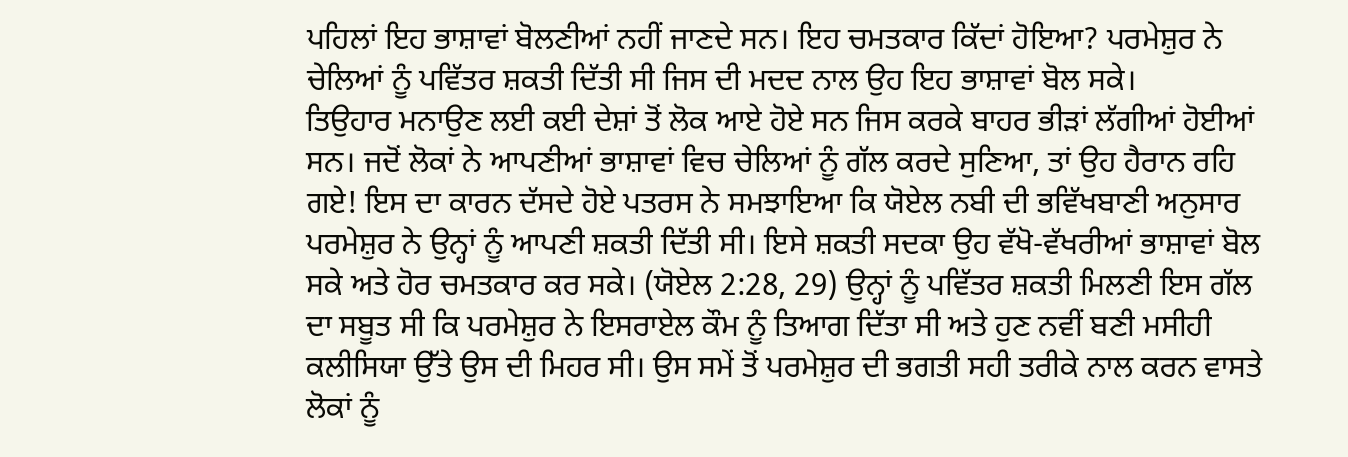ਪਹਿਲਾਂ ਇਹ ਭਾਸ਼ਾਵਾਂ ਬੋਲਣੀਆਂ ਨਹੀਂ ਜਾਣਦੇ ਸਨ। ਇਹ ਚਮਤਕਾਰ ਕਿੱਦਾਂ ਹੋਇਆ? ਪਰਮੇਸ਼ੁਰ ਨੇ ਚੇਲਿਆਂ ਨੂੰ ਪਵਿੱਤਰ ਸ਼ਕਤੀ ਦਿੱਤੀ ਸੀ ਜਿਸ ਦੀ ਮਦਦ ਨਾਲ ਉਹ ਇਹ ਭਾਸ਼ਾਵਾਂ ਬੋਲ ਸਕੇ।
ਤਿਉਹਾਰ ਮਨਾਉਣ ਲਈ ਕਈ ਦੇਸ਼ਾਂ ਤੋਂ ਲੋਕ ਆਏ ਹੋਏ ਸਨ ਜਿਸ ਕਰਕੇ ਬਾਹਰ ਭੀੜਾਂ ਲੱਗੀਆਂ ਹੋਈਆਂ ਸਨ। ਜਦੋਂ ਲੋਕਾਂ ਨੇ ਆਪਣੀਆਂ ਭਾਸ਼ਾਵਾਂ ਵਿਚ ਚੇਲਿਆਂ ਨੂੰ ਗੱਲ ਕਰਦੇ ਸੁਣਿਆ, ਤਾਂ ਉਹ ਹੈਰਾਨ ਰਹਿ ਗਏ! ਇਸ ਦਾ ਕਾਰਨ ਦੱਸਦੇ ਹੋਏ ਪਤਰਸ ਨੇ ਸਮਝਾਇਆ ਕਿ ਯੋਏਲ ਨਬੀ ਦੀ ਭਵਿੱਖਬਾਣੀ ਅਨੁਸਾਰ ਪਰਮੇਸ਼ੁਰ ਨੇ ਉਨ੍ਹਾਂ ਨੂੰ ਆਪਣੀ ਸ਼ਕਤੀ ਦਿੱਤੀ ਸੀ। ਇਸੇ ਸ਼ਕਤੀ ਸਦਕਾ ਉਹ ਵੱਖੋ-ਵੱਖਰੀਆਂ ਭਾਸ਼ਾਵਾਂ ਬੋਲ ਸਕੇ ਅਤੇ ਹੋਰ ਚਮਤਕਾਰ ਕਰ ਸਕੇ। (ਯੋਏਲ 2:28, 29) ਉਨ੍ਹਾਂ ਨੂੰ ਪਵਿੱਤਰ ਸ਼ਕਤੀ ਮਿਲਣੀ ਇਸ ਗੱਲ ਦਾ ਸਬੂਤ ਸੀ ਕਿ ਪਰਮੇਸ਼ੁਰ ਨੇ ਇਸਰਾਏਲ ਕੌਮ ਨੂੰ ਤਿਆਗ ਦਿੱਤਾ ਸੀ ਅਤੇ ਹੁਣ ਨਵੀਂ ਬਣੀ ਮਸੀਹੀ ਕਲੀਸਿਯਾ ਉੱਤੇ ਉਸ ਦੀ ਮਿਹਰ ਸੀ। ਉਸ ਸਮੇਂ ਤੋਂ ਪਰਮੇਸ਼ੁਰ ਦੀ ਭਗਤੀ ਸਹੀ ਤਰੀਕੇ ਨਾਲ ਕਰਨ ਵਾਸਤੇ ਲੋਕਾਂ ਨੂੰ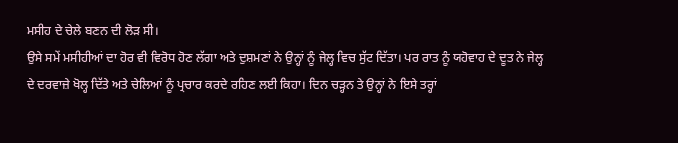ਮਸੀਹ ਦੇ ਚੇਲੇ ਬਣਨ ਦੀ ਲੋੜ ਸੀ।
ਉਸੇ ਸਮੇਂ ਮਸੀਹੀਆਂ ਦਾ ਹੋਰ ਵੀ ਵਿਰੋਧ ਹੋਣ ਲੱਗਾ ਅਤੇ ਦੁਸ਼ਮਣਾਂ ਨੇ ਉਨ੍ਹਾਂ ਨੂੰ ਜੇਲ੍ਹ ਵਿਚ ਸੁੱਟ ਦਿੱਤਾ। ਪਰ ਰਾਤ ਨੂੰ ਯਹੋਵਾਹ ਦੇ ਦੂਤ ਨੇ ਜੇਲ੍ਹ ਦੇ ਦਰਵਾਜ਼ੇ ਖੋਲ੍ਹ ਦਿੱਤੇ ਅਤੇ ਚੇਲਿਆਂ ਨੂੰ ਪ੍ਰਚਾਰ ਕਰਦੇ ਰਹਿਣ ਲਈ ਕਿਹਾ। ਦਿਨ ਚੜ੍ਹਨ ਤੇ ਉਨ੍ਹਾਂ ਨੇ ਇਸੇ ਤਰ੍ਹਾਂ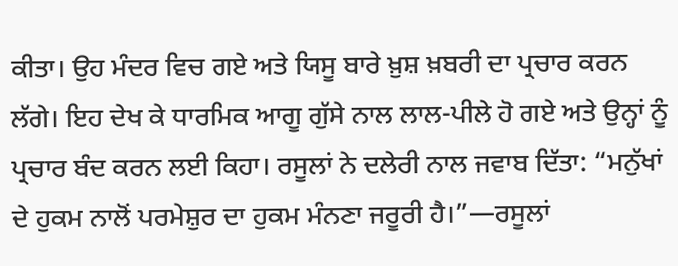ਕੀਤਾ। ਉਹ ਮੰਦਰ ਵਿਚ ਗਏ ਅਤੇ ਯਿਸੂ ਬਾਰੇ ਖ਼ੁਸ਼ ਖ਼ਬਰੀ ਦਾ ਪ੍ਰਚਾਰ ਕਰਨ ਲੱਗੇ। ਇਹ ਦੇਖ ਕੇ ਧਾਰਮਿਕ ਆਗੂ ਗੁੱਸੇ ਨਾਲ ਲਾਲ-ਪੀਲੇ ਹੋ ਗਏ ਅਤੇ ਉਨ੍ਹਾਂ ਨੂੰ ਪ੍ਰਚਾਰ ਬੰਦ ਕਰਨ ਲਈ ਕਿਹਾ। ਰਸੂਲਾਂ ਨੇ ਦਲੇਰੀ ਨਾਲ ਜਵਾਬ ਦਿੱਤਾ: “ਮਨੁੱਖਾਂ ਦੇ ਹੁਕਮ ਨਾਲੋਂ ਪਰਮੇਸ਼ੁਰ ਦਾ ਹੁਕਮ ਮੰਨਣਾ ਜਰੂਰੀ ਹੈ।”—ਰਸੂਲਾਂ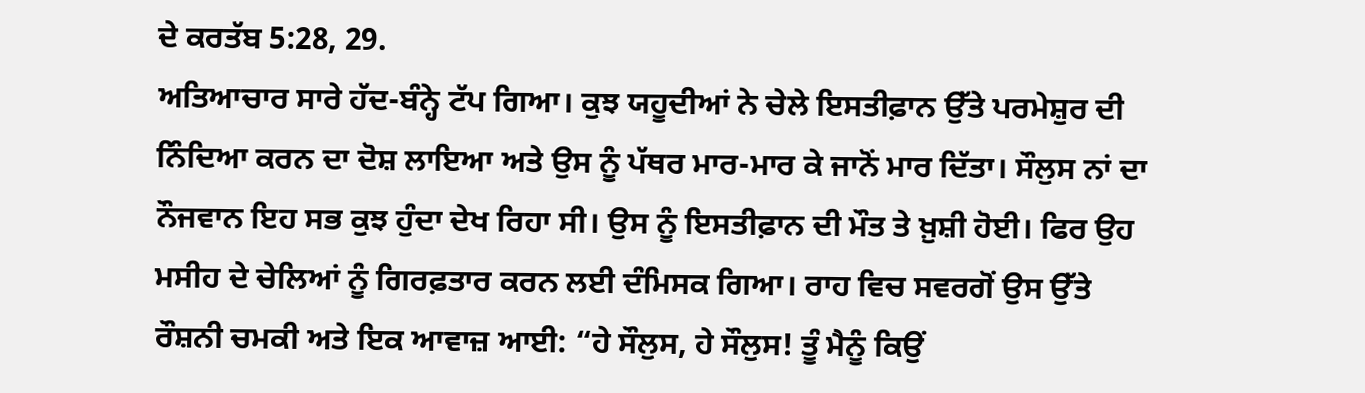ਦੇ ਕਰਤੱਬ 5:28, 29.
ਅਤਿਆਚਾਰ ਸਾਰੇ ਹੱਦ-ਬੰਨ੍ਹੇ ਟੱਪ ਗਿਆ। ਕੁਝ ਯਹੂਦੀਆਂ ਨੇ ਚੇਲੇ ਇਸਤੀਫ਼ਾਨ ਉੱਤੇ ਪਰਮੇਸ਼ੁਰ ਦੀ ਨਿੰਦਿਆ ਕਰਨ ਦਾ ਦੋਸ਼ ਲਾਇਆ ਅਤੇ ਉਸ ਨੂੰ ਪੱਥਰ ਮਾਰ-ਮਾਰ ਕੇ ਜਾਨੋਂ ਮਾਰ ਦਿੱਤਾ। ਸੌਲੁਸ ਨਾਂ ਦਾ ਨੌਜਵਾਨ ਇਹ ਸਭ ਕੁਝ ਹੁੰਦਾ ਦੇਖ ਰਿਹਾ ਸੀ। ਉਸ ਨੂੰ ਇਸਤੀਫ਼ਾਨ ਦੀ ਮੌਤ ਤੇ ਖ਼ੁਸ਼ੀ ਹੋਈ। ਫਿਰ ਉਹ ਮਸੀਹ ਦੇ ਚੇਲਿਆਂ ਨੂੰ ਗਿਰਫ਼ਤਾਰ ਕਰਨ ਲਈ ਦੰਮਿਸਕ ਗਿਆ। ਰਾਹ ਵਿਚ ਸਵਰਗੋਂ ਉਸ ਉੱਤੇ ਰੌਸ਼ਨੀ ਚਮਕੀ ਅਤੇ ਇਕ ਆਵਾਜ਼ ਆਈ: “ਹੇ ਸੌਲੁਸ, ਹੇ ਸੌਲੁਸ! ਤੂੰ ਮੈਨੂੰ ਕਿਉਂ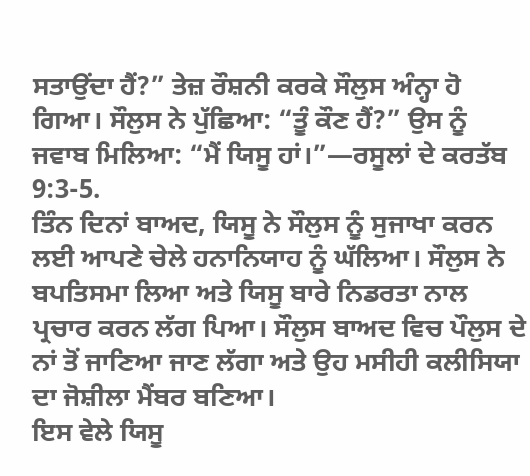ਸਤਾਉਂਦਾ ਹੈਂ?” ਤੇਜ਼ ਰੌਸ਼ਨੀ ਕਰਕੇ ਸੌਲੁਸ ਅੰਨ੍ਹਾ ਹੋ ਗਿਆ। ਸੌਲੁਸ ਨੇ ਪੁੱਛਿਆ: “ਤੂੰ ਕੌਣ ਹੈਂ?” ਉਸ ਨੂੰ ਜਵਾਬ ਮਿਲਿਆ: “ਮੈਂ ਯਿਸੂ ਹਾਂ।”—ਰਸੂਲਾਂ ਦੇ ਕਰਤੱਬ 9:3-5.
ਤਿੰਨ ਦਿਨਾਂ ਬਾਅਦ, ਯਿਸੂ ਨੇ ਸੌਲੁਸ ਨੂੰ ਸੁਜਾਖਾ ਕਰਨ ਲਈ ਆਪਣੇ ਚੇਲੇ ਹਨਾਨਿਯਾਹ ਨੂੰ ਘੱਲਿਆ। ਸੌਲੁਸ ਨੇ ਬਪਤਿਸਮਾ ਲਿਆ ਅਤੇ ਯਿਸੂ ਬਾਰੇ ਨਿਡਰਤਾ ਨਾਲ ਪ੍ਰਚਾਰ ਕਰਨ ਲੱਗ ਪਿਆ। ਸੌਲੁਸ ਬਾਅਦ ਵਿਚ ਪੌਲੁਸ ਦੇ ਨਾਂ ਤੋਂ ਜਾਣਿਆ ਜਾਣ ਲੱਗਾ ਅਤੇ ਉਹ ਮਸੀਹੀ ਕਲੀਸਿਯਾ ਦਾ ਜੋਸ਼ੀਲਾ ਮੈਂਬਰ ਬਣਿਆ।
ਇਸ ਵੇਲੇ ਯਿਸੂ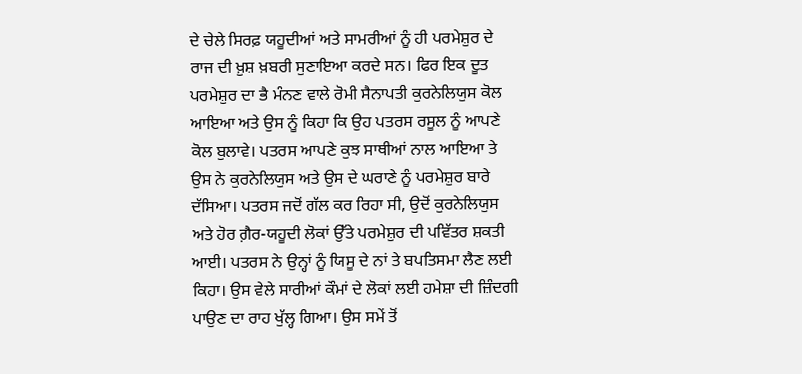ਦੇ ਚੇਲੇ ਸਿਰਫ਼ ਯਹੂਦੀਆਂ ਅਤੇ ਸਾਮਰੀਆਂ ਨੂੰ ਹੀ ਪਰਮੇਸ਼ੁਰ ਦੇ ਰਾਜ ਦੀ ਖ਼ੁਸ਼ ਖ਼ਬਰੀ ਸੁਣਾਇਆ ਕਰਦੇ ਸਨ। ਫਿਰ ਇਕ ਦੂਤ ਪਰਮੇਸ਼ੁਰ ਦਾ ਭੈ ਮੰਨਣ ਵਾਲੇ ਰੋਮੀ ਸੈਨਾਪਤੀ ਕੁਰਨੇਲਿਯੁਸ ਕੋਲ ਆਇਆ ਅਤੇ ਉਸ ਨੂੰ ਕਿਹਾ ਕਿ ਉਹ ਪਤਰਸ ਰਸੂਲ ਨੂੰ ਆਪਣੇ ਕੋਲ ਬੁਲਾਵੇ। ਪਤਰਸ ਆਪਣੇ ਕੁਝ ਸਾਥੀਆਂ ਨਾਲ ਆਇਆ ਤੇ ਉਸ ਨੇ ਕੁਰਨੇਲਿਯੁਸ ਅਤੇ ਉਸ ਦੇ ਘਰਾਣੇ ਨੂੰ ਪਰਮੇਸ਼ੁਰ ਬਾਰੇ ਦੱਸਿਆ। ਪਤਰਸ ਜਦੋਂ ਗੱਲ ਕਰ ਰਿਹਾ ਸੀ, ਉਦੋਂ ਕੁਰਨੇਲਿਯੁਸ ਅਤੇ ਹੋਰ ਗ਼ੈਰ-ਯਹੂਦੀ ਲੋਕਾਂ ਉੱਤੇ ਪਰਮੇਸ਼ੁਰ ਦੀ ਪਵਿੱਤਰ ਸ਼ਕਤੀ ਆਈ। ਪਤਰਸ ਨੇ ਉਨ੍ਹਾਂ ਨੂੰ ਯਿਸੂ ਦੇ ਨਾਂ ਤੇ ਬਪਤਿਸਮਾ ਲੈਣ ਲਈ ਕਿਹਾ। ਉਸ ਵੇਲੇ ਸਾਰੀਆਂ ਕੌਮਾਂ ਦੇ ਲੋਕਾਂ ਲਈ ਹਮੇਸ਼ਾ ਦੀ ਜ਼ਿੰਦਗੀ ਪਾਉਣ ਦਾ ਰਾਹ ਖੁੱਲ੍ਹ ਗਿਆ। ਉਸ ਸਮੇਂ ਤੋਂ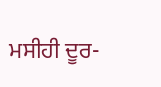ਮਸੀਹੀ ਦੂਰ-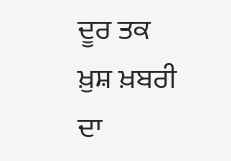ਦੂਰ ਤਕ ਖ਼ੁਸ਼ ਖ਼ਬਰੀ ਦਾ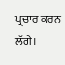ਪ੍ਰਚਾਰ ਕਰਨ ਲੱਗੇ।